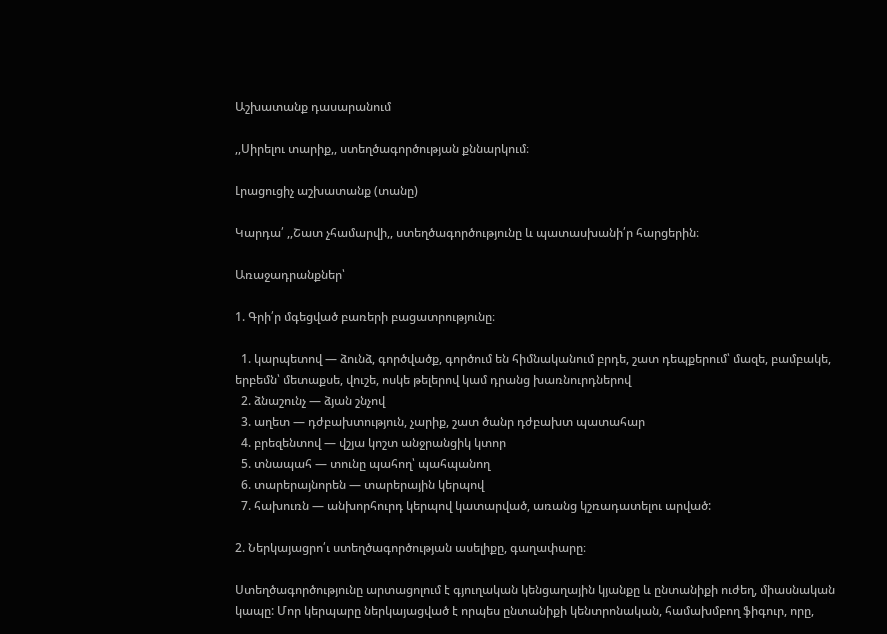Աշխատանք դասարանում

,,Սիրելու տարիք,, ստեղծագործության քննարկում։

Լրացուցիչ աշխատանք (տանը)

Կարդա՛ ,,Շատ չհամարվի,, ստեղծագործությունը և պատասխանի՛ր հարցերին։

Առաջադրանքներ՝

1. Գրի՛ր մգեցված բառերի բացատրությունը։

  1. կարպետով — ձունձ, գործվածք, գործում են հիմնականում բրդե, շատ դեպքերում՝ մազե, բամբակե, երբեմն՝ մետաքսե, վուշե, ոսկե թելերով կամ դրանց խառնուրդներով
  2. ձնաշունչ — ձյան շնչով
  3. աղետ — դժբախտություն, չարիք, շատ ծանր դժբախտ պատահար
  4. բրեզենտով — վշյա կոշտ անջրանցիկ կտոր
  5. տնապահ — տունը պահող՝ պահպանող
  6. տարերայնորեն — տարերային կերպով
  7. հախուռն — անխորհուրդ կերպով կատարված, առանց կշռադատելու արված:

2. Ներկայացրո՛ւ ստեղծագործության ասելիքը, գաղափարը։

Ստեղծագործությունը արտացոլում է գյուղական կենցաղային կյանքը և ընտանիքի ուժեղ, միասնական կապը: Մոր կերպարը ներկայացված է որպես ընտանիքի կենտրոնական, համախմբող ֆիգուր, որը,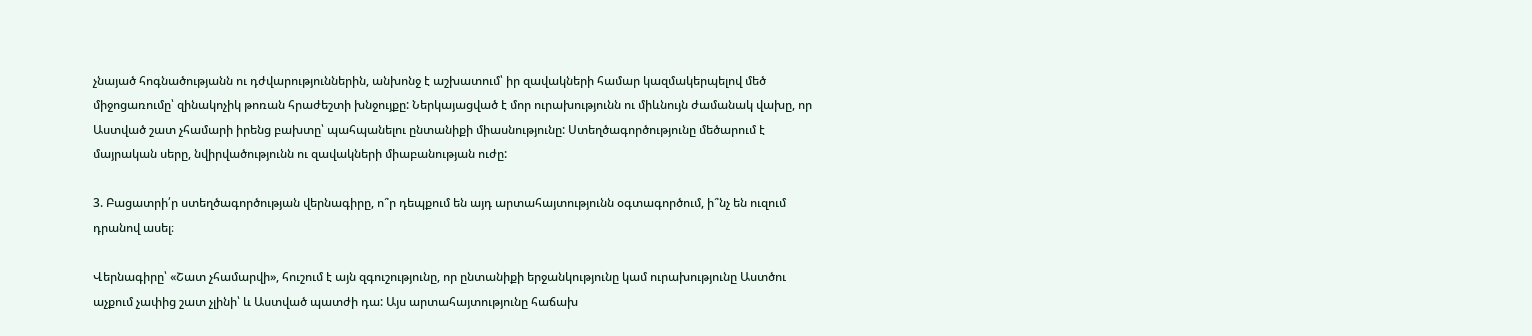չնայած հոգնածությանն ու դժվարություններին, անխոնջ է աշխատում՝ իր զավակների համար կազմակերպելով մեծ միջոցառումը՝ զինակոչիկ թոռան հրաժեշտի խնջույքը: Ներկայացված է մոր ուրախությունն ու միևնույն ժամանակ վախը, որ Աստված շատ չհամարի իրենց բախտը՝ պահպանելու ընտանիքի միասնությունը: Ստեղծագործությունը մեծարում է մայրական սերը, նվիրվածությունն ու զավակների միաբանության ուժը:

3. Բացատրի՛ր ստեղծագործության վերնագիրը, ո՞ր դեպքում են այդ արտահայտությունն օգտագործում, ի՞նչ են ուզում դրանով ասել։

Վերնագիրը՝ «Շատ չհամարվի», հուշում է այն զգուշությունը, որ ընտանիքի երջանկությունը կամ ուրախությունը Աստծու աչքում չափից շատ չլինի՝ և Աստված պատժի դա: Այս արտահայտությունը հաճախ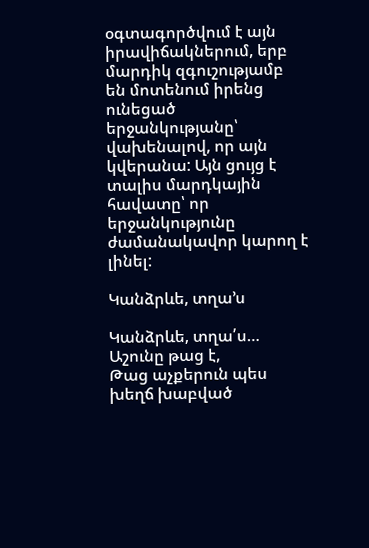օգտագործվում է այն իրավիճակներում, երբ մարդիկ զգուշությամբ են մոտենում իրենց ունեցած երջանկությանը՝ վախենալով, որ այն կվերանա: Այն ցույց է տալիս մարդկային հավատը՝ որ երջանկությունը ժամանակավոր կարող է լինել:

Կանձրևե, տղա’ս

Կանձրևե, տղա՛ս… Աշունը թաց է,
Թաց աչքերուն պես խեղճ խաբված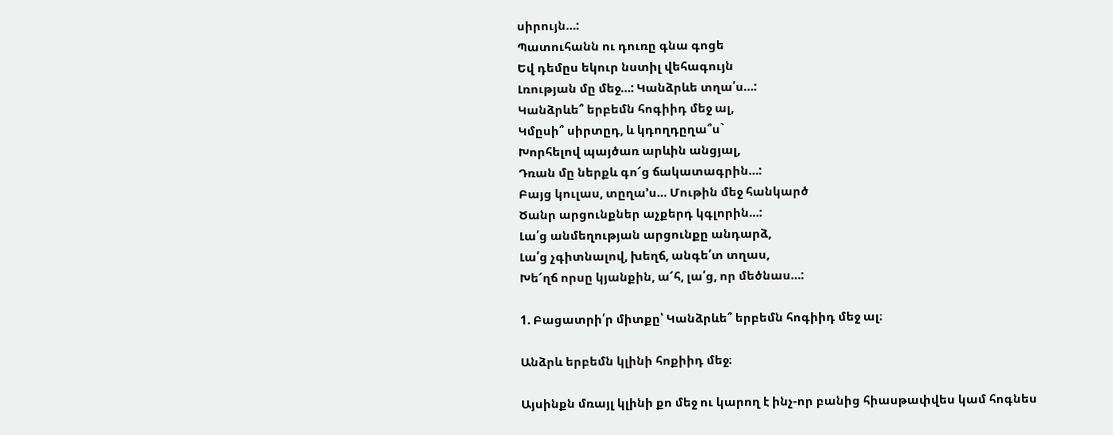սիրույն…:
Պատուհանն ու դուռը գնա գոցե
Եվ դեմըս եկուր նստիլ վեհագույն
Լռության մը մեջ…: Կանձրևե տղա՛ս…:
Կանձրևե՞ երբեմն հոգիիդ մեջ ալ,
Կմըսի՞ սիրտըդ, և կդողդըղա՞ս`
Խորհելով պայծառ արևին անցյալ,
Դռան մը ներքև գո՜ց ճակատագրին…:
Բայց կուլաս, տըղա’ս… Մութին մեջ հանկարծ
Ծանր արցունքներ աչքերդ կգլորին…:
Լա՛ց անմեղության արցունքը անդարձ,
Լա՛ց չգիտնալով, խեղճ, անգե՛տ տղաս,
Խե՜ղճ որսը կյանքին, ա՜հ, լա՛ց, որ մեծնաս…:

1. Բացատրի՛ր միտքը՝ Կանձրևե՞ երբեմն հոգիիդ մեջ ալ։

Անձրև երբեմն կլինի հոքիիդ մեջ։

Այսինքն մռայլ կլինի քո մեջ ու կարող է ինչ-որ բանից հիասթափվես կամ հոգնես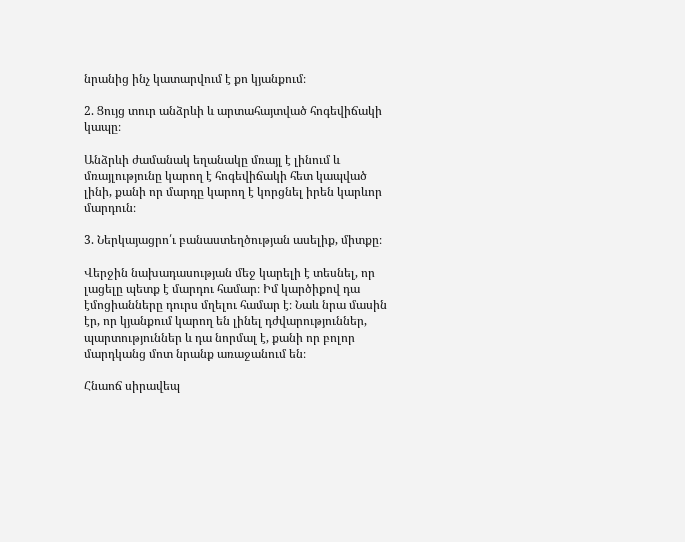նրանից ինչ կատարվում է քո կյանքում։

2. Ցույց տուր անձրևի և արտահայտված հոգեվիճակի կապը։

Անձրևի ժամանակ եղանակը մռայլ է լինում և մռայլությունը կարող է հոգեվիճակի հետ կապված լինի, քանի որ մարդը կարող է կորցնել իրեն կարևոր մարդուն։

3. Ներկայացրո՛ւ բանաստեղծության ասելիք, միտքը։

Վերջին նախադասության մեջ կարելի է տեսնել, որ լացելը պետք է մարդու համար։ Իմ կարծիքով դա էմոցիանները դուրս մղելու համար է։ Նաև նրա մասին էր, որ կյանքում կարող են լինել դժվարություններ, պարտություններ և դա նորմալ է, քանի որ բոլոր մարդկանց մոտ նրանք առաջանում են։

Հնաոճ սիրավեպ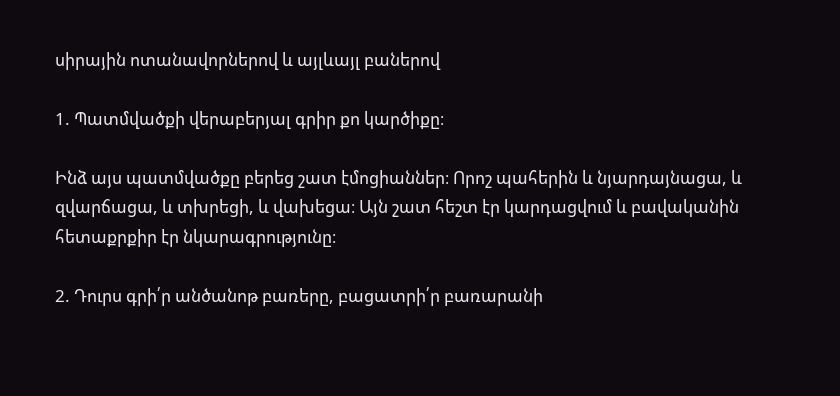սիրային ոտանավորներով և այլևայլ բաներով

1. Պատմվածքի վերաբերյալ գրիր քո կարծիքը։

Ինձ այս պատմվածքը բերեց շատ էմոցիաններ։ Որոշ պահերին և նյարդայնացա, և զվարճացա, և տխրեցի, և վախեցա։ Այն շատ հեշտ էր կարդացվում և բավականին հետաքրքիր էր նկարագրությունը։

2. Դուրս գրի՛ր անծանոթ բառերը, բացատրի՛ր բառարանի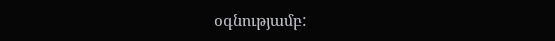օգնությամբ: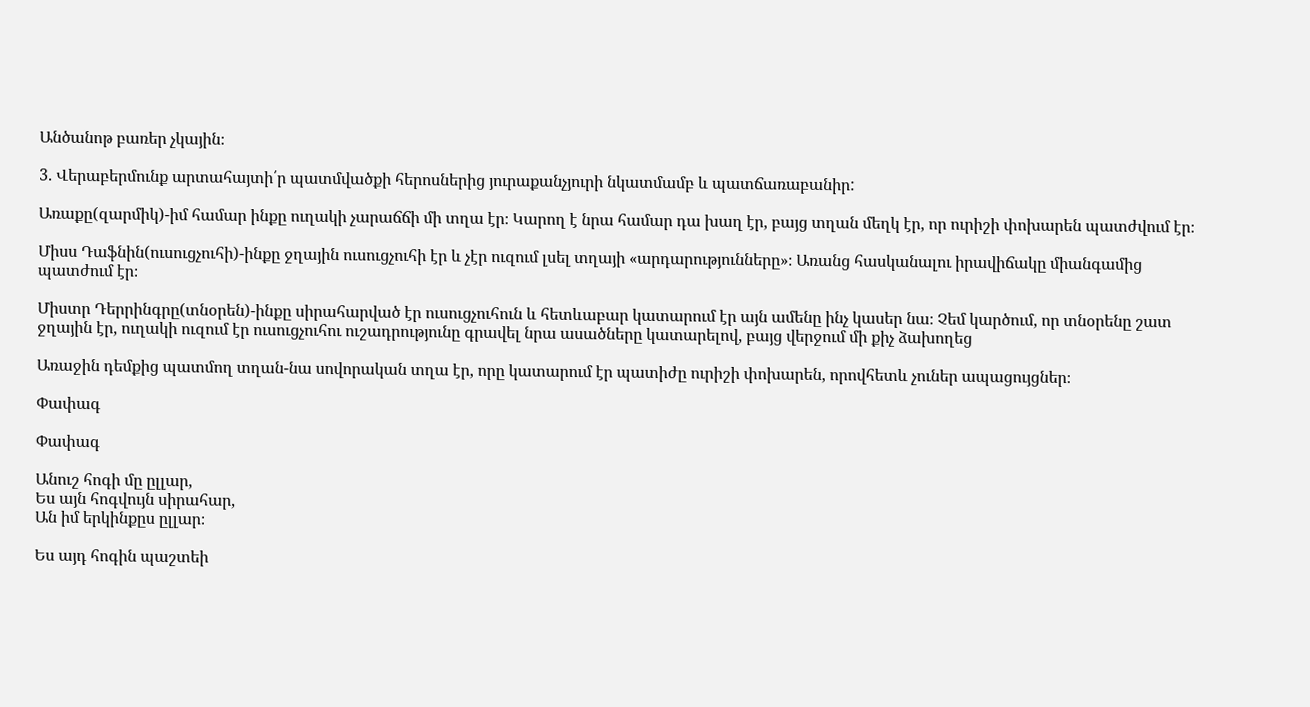Անծանոթ բառեր չկային։

3. Վերաբերմունք արտահայտի՛ր պատմվածքի հերոսներից յուրաքանչյուրի նկատմամբ և պատճառաբանիր:

Առաքը(զարմիկ)-իմ համար ինքը ուղակի չարաճճի մի տղա էր։ Կարող է նրա համար դա խաղ էր, բայց տղան մեղկ էր, որ ուրիշի փոխարեն պատժվում էր։

Միսս Դաֆնին(ուսուցչուհի)-ինքը ջղային ուսուցչուհի էր և չէր ուզում լսել տղայի «արդարությունները»։ Առանց հասկանալու իրավիճակը միանգամից պատժում էր։

Միստր Դերրինգրը(տնօրեն)-ինքը սիրահարված էր ուսուցչուհուն և հետևաբար կատարում էր այն ամենը ինչ կասեր նա։ Չեմ կարծում, որ տնօրենը շատ ջղային էր, ուղակի ուզում էր ուսուցչուհու ուշադրությունը գրավել նրա ասածները կատարելով, բայց վերջում մի քիչ ձախողեց

Առաջին դեմքից պատմող տղան-նա սովորական տղա էր, որը կատարում էր պատիժը ուրիշի փոխարեն, որովհետև չուներ ապացույցներ։

Փափագ

Փափագ

Անուշ հոգի մը ըլլար,
Ես այն հոգվույն սիրահար,
Ան իմ երկինքըս ըլլար։

Ես այդ հոգին պաշտեի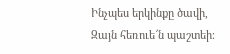Ինչպես երկինքը ծավի,
Զայն հեռուե՜ն պաշտեի։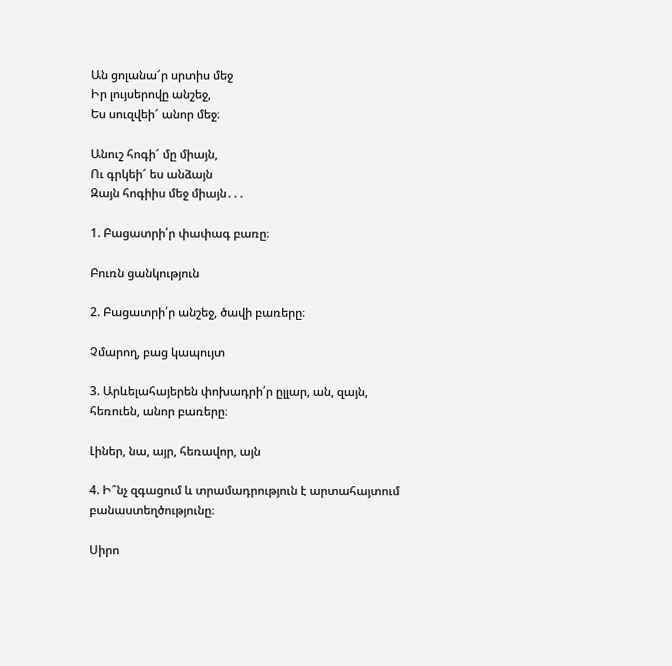Ան ցոլանա՜ր սրտիս մեջ
Իր լույսերովը անշեջ,
Ես սուզվեի՜ անոր մեջ։

Անուշ հոգի՜ մը միայն,
Ու գրկեի՜ ես անձայն
Զայն հոգիիս մեջ միայն․․․

1. Բացատրի՛ր փափագ բառը։

Բուռն ցանկություն

2. Բացատրի՛ր անշեջ, ծավի բառերը։

Չմարող, բաց կապույտ

3. Արևելահայերեն փոխադրի՛ր ըլլար, ան, զայն,  հեռուեն, անոր բառերը։

Լիներ, նա, այր, հեռավոր, այն

4. Ի՞նչ զգացում և տրամադրություն է արտահայտում բանաստեղծությունը։

Սիրո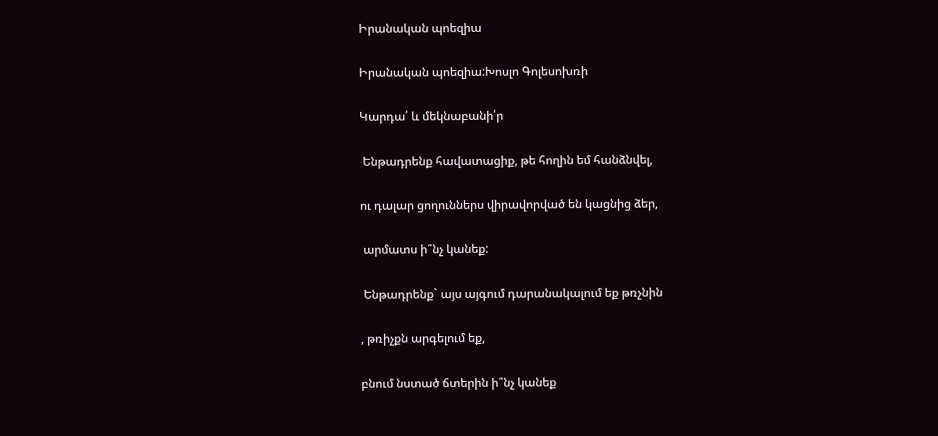Իրանական պոեզիա

Իրանական պոեզիա:Խոսլո Գոլեսոխռի

Կարդա՛ և մեկնաբանի՛ր

 Ենթադրենք հավատացիք, թե հողին եմ հանձնվել,

ու դալար ցողուններս վիրավորված են կացնից ձեր,

 արմատս ի՞նչ կանեք:

 Ենթադրենք` այս այգում դարանակալում եք թռչնին

, թռիչքն արգելում եք,

բնում նստած ճտերին ի՞նչ կանեք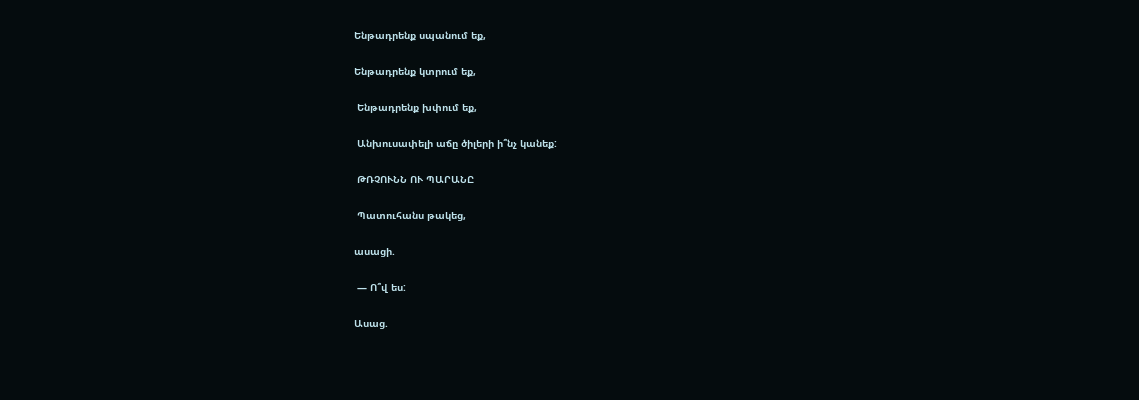Ենթադրենք սպանում եք,

Ենթադրենք կտրում եք,

 Ենթադրենք խփում եք,

 Անխուսափելի աճը ծիլերի ի՞նչ կանեք:

 ԹՌՉՈՒՆՆ ՈՒ ՊԱՐԱՆԸ

 Պատուհանս թակեց,

ասացի.

 — Ո՞վ ես:

Ասաց.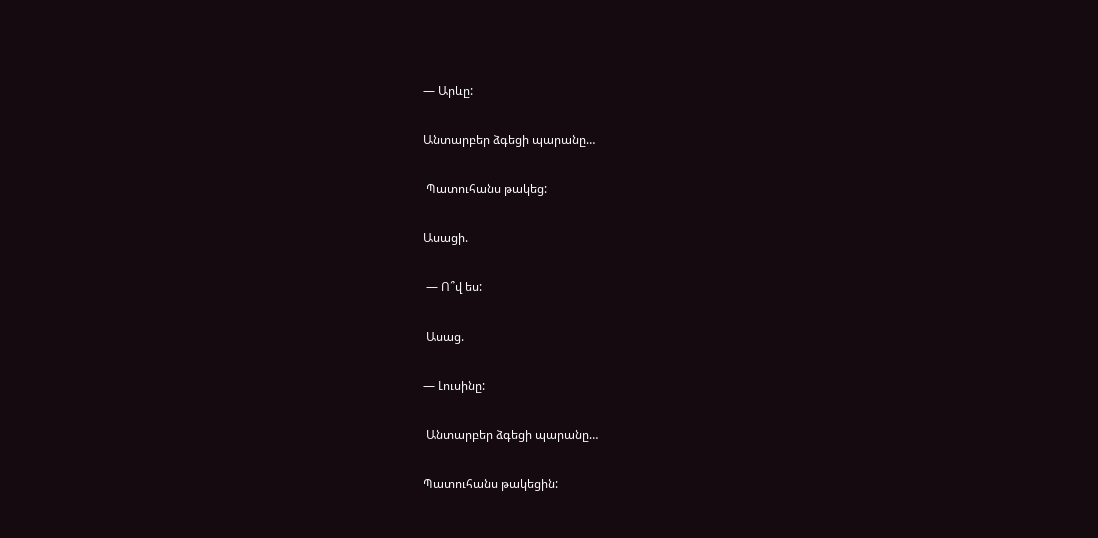— Արևը:

Անտարբեր ձգեցի պարանը…

 Պատուհանս թակեց:

Ասացի.

 — Ո՞վ ես:

 Ասաց.

— Լուսինը:

 Անտարբեր ձգեցի պարանը…

Պատուհանս թակեցին: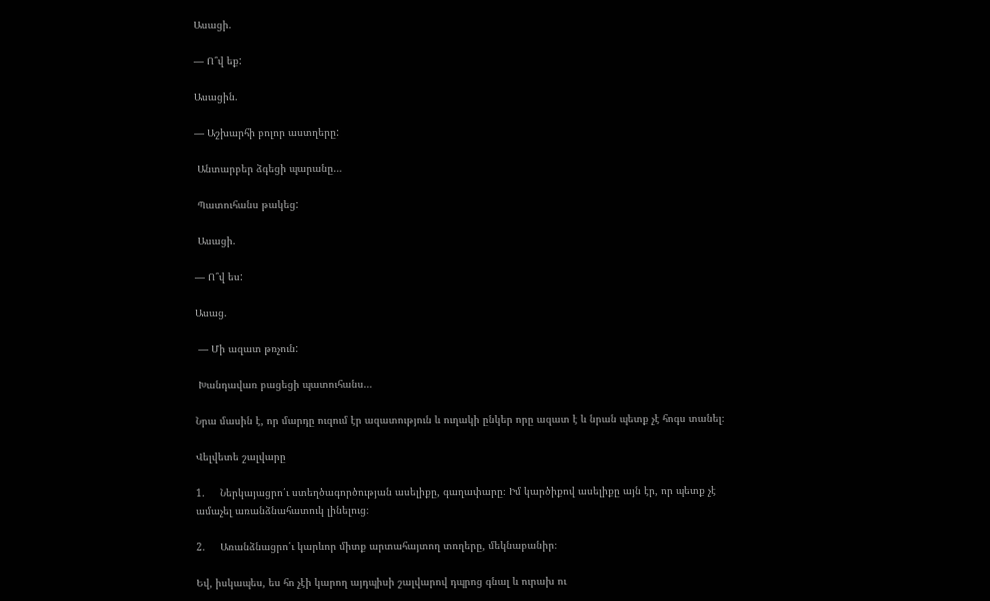Ասացի.

— Ո՞վ եք:

Ասացին.

— Աշխարհի բոլոր աստղերը:

 Անտարբեր ձգեցի պարանը…

 Պատուհանս թակեց:

 Ասացի.

— Ո՞վ ես:

Ասաց.

 — Մի ազատ թռչուն:

 Խանդավառ բացեցի պատուհանս…

Նրա մասին է, որ մարդը ուզում էր ազատություն և ուղակի ընկեր որը ազատ է և նրան պետք չէ հոգս տանել։

Վելվետե շալվարը

1.     Ներկայացրո՛ւ ստեղծագործության ասելիքը, գաղափարը։ Իմ կարծիքով ասելիքը այն էր, որ պետք չէ ամաչել առանձնահատուկ լինելուց։

2.     Առանձնացրո՛ւ կարևոր միտք արտահայտող տողերը, մեկնաբանիր։

Եվ, իսկապես, ես հո չէի կարող այդպիսի շալվարով դպրոց գնալ և ուրախ ու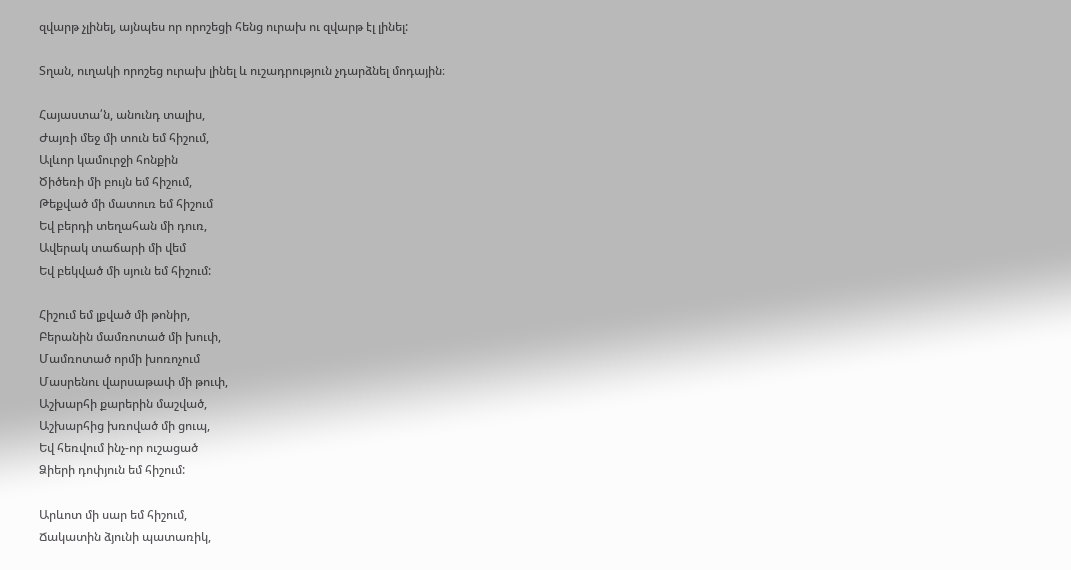զվարթ չլինել, այնպես որ որոշեցի հենց ուրախ ու զվարթ էլ լինել:

Տղան, ուղակի որոշեց ուրախ լինել և ուշադրություն չդարձնել մոդային։

Հայաստա՛ն, անունդ տալիս,
Ժայռի մեջ մի տուն եմ հիշում,
Ալևոր կամուրջի հոնքին
Ծիծեռի մի բույն եմ հիշում,
Թեքված մի մատուռ եմ հիշում
Եվ բերդի տեղահան մի դուռ,
Ավերակ տաճարի մի վեմ
Եվ բեկված մի սյուն եմ հիշում:

Հիշում եմ լքված մի թոնիր,
Բերանին մամռոտած մի խուփ,
Մամռոտած որմի խոռոչում
Մասրենու վարսաթափ մի թուփ,
Աշխարհի քարերին մաշված,
Աշխարհից խռոված մի ցուպ,
Եվ հեռվում ինչ-որ ուշացած
Ձիերի դոփյուն եմ հիշում:

Արևոտ մի սար եմ հիշում,
Ճակատին ձյունի պատառիկ,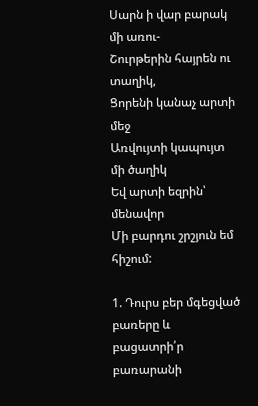Սարն ի վար բարակ մի առու-
Շուրթերին հայրեն ու տաղիկ,
Ցորենի կանաչ արտի մեջ
Առվույտի կապույտ մի ծաղիկ
Եվ արտի եզրին՝ մենավոր
Մի բարդու շրշյուն եմ հիշում:

1. Դուրս բեր մգեցված բառերը և բացատրի՛ր բառարանի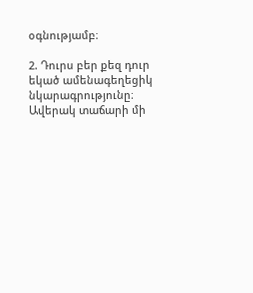օգնությամբ։

2. Դուրս բեր քեզ դուր եկած ամենագեղեցիկ նկարագրությունը։ Ավերակ տաճարի մի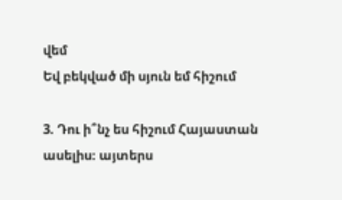վեմ
Եվ բեկված մի սյուն եմ հիշում

3. Դու ի՞նչ ես հիշում Հայաստան ասելիս։ այտերս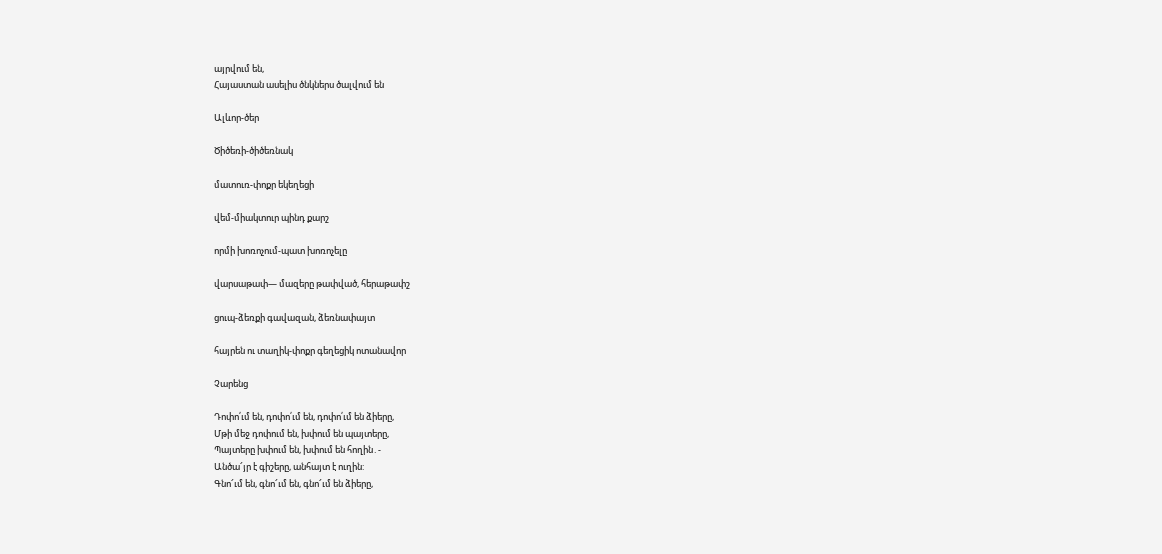այրվում են,
Հայաստան ասելիս ծնկներս ծալվում են

Ալևոր-ծեր

Ծիծեռի-ծիծեռնակ

մատուռ-փոքր եկեղեցի

վեմ-միակտուր պինդ քարշ

որմի խոռոչում-պատ խոռոչելը

վարսաթափ— մազերը թափված, հերաթափշ

ցուպ-ձեռքի գավազան, ձեռնափայտ

հայրեն ու տաղիկ-փոքր գեղեցիկ ոտանավոր

Չարենց

Դոփո՛ւմ են, դոփո՛ւմ են, դոփո՛ւմ են ձիերը,
Մթի մեջ դոփում են, խփում են պայտերը,
Պայտերը խփում են, խփում են հողին․-
Անծա՜յր է գիշերը, անհայտ է ուղին:
Գնո՜ւմ են, գնո՜ւմ են, գնո՜ւմ են ձիերը,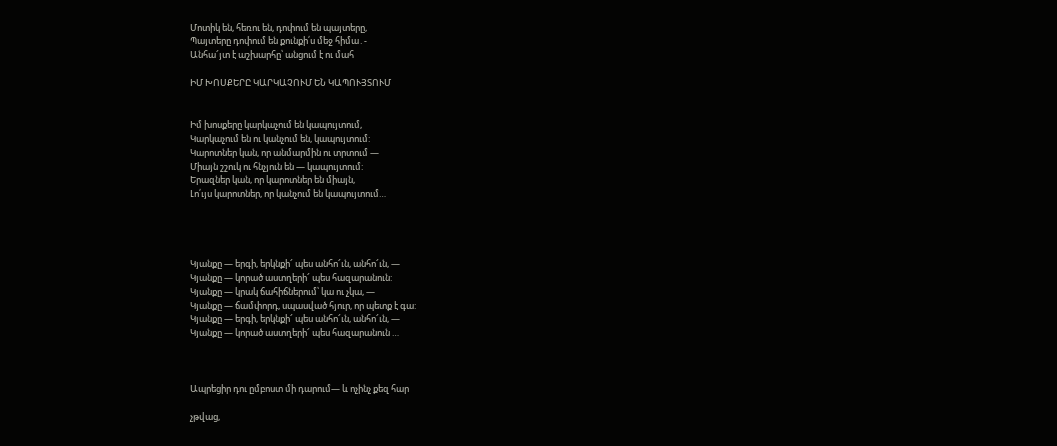Մոտիկ են, հեռու են, դոփում են պայտերը,
Պայտերը դոփում են քունքի՛ս մեջ հիմա․-
Անհա՜յտ է աշխարհը՝ անցում է ու մահ

ԻՄ ԽՈՍՔԵՐԸ ԿԱՐԿԱՉՈՒՄ ԵՆ ԿԱՊՈՒՅՏՈՒՄ


Իմ խոսքերը կարկաչում են կապույտում,
Կարկաչում են ու կանչում են, կապույտում:
Կարոտներ կան, որ անմարմին ու տրտում —
Միայն շշուկ ու հնչյուն են — կապույտում:
Երազներ կան, որ կարոտներ են միայն,
Լո՛ւյս կարոտներ, որ կանչում են կապույտում…




Կյանքը — երգի, երկնքի՜ պես անհո՜ւն, անհո՜ւն, —
Կյանքը — կորած աստղերի՜ պես հազարանուն:
Կյանքը — կրակ ճահիճներում՝ կա ու չկա, —
Կյանքը — ճամփորդ, սպասված հյուր, որ պետք է գա:
Կյանքը — երգի, երկնքի՜ պես անհո՜ւն, անհո՜ւն, —
Կյանքը — կորած աստղերի՜ պես հազարանուն …



Ապրեցիր դու ըմբոստ մի դարում— և ոչինչ քեզ հար

չթվաց,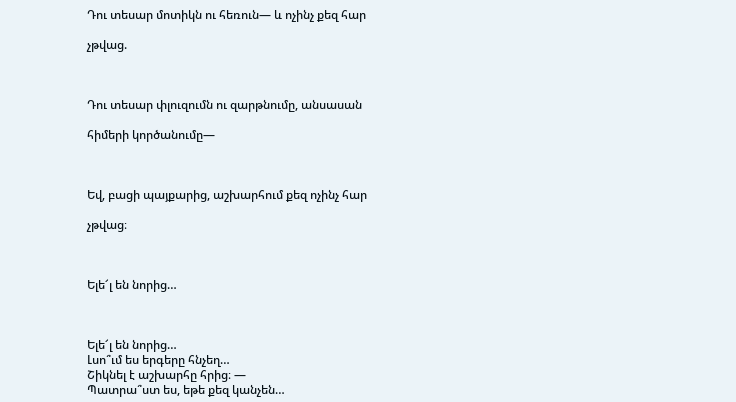Դու տեսար մոտիկն ու հեռուն— և ոչինչ քեզ հար

չթվաց.



Դու տեսար փլուզումն ու զարթնումը, անսասան

հիմերի կործանումը—



Եվ, բացի պայքարից, աշխարհում քեզ ոչինչ հար

չթվաց։



Ելե՜լ են նորից…



Ելե՜լ են նորից…
Լսո՞ւմ ես երգերը հնչեղ…
Շիկնել է աշխարհը հրից։ —
Պատրա՞ստ ես, եթե քեզ կանչեն…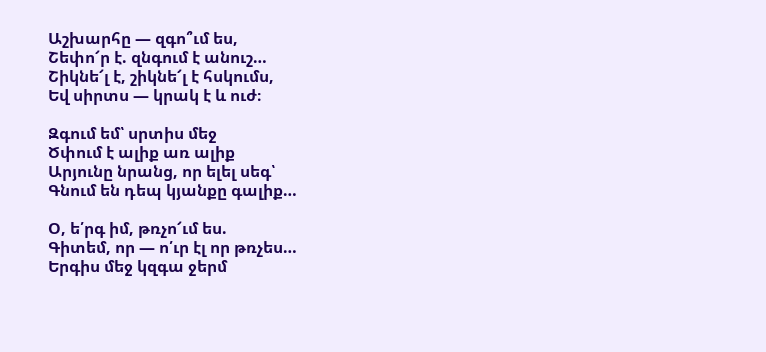Աշխարհը — զգո՞ւմ ես,
Շեփո՜ր է. զնգում է անուշ…
Շիկնե՜լ է, շիկնե՜լ է հսկումս,
Եվ սիրտս — կրակ է և ուժ։

Զգում եմ՝ սրտիս մեջ
Ծփում է ալիք առ ալիք
Արյունը նրանց, որ ելել սեգ՝
Գնում են դեպ կյանքը գալիք…

Օ, ե՛րգ իմ, թռչո՜ւմ ես.
Գիտեմ, որ — ո՛ւր էլ որ թռչես…
Երգիս մեջ կզգա ջերմ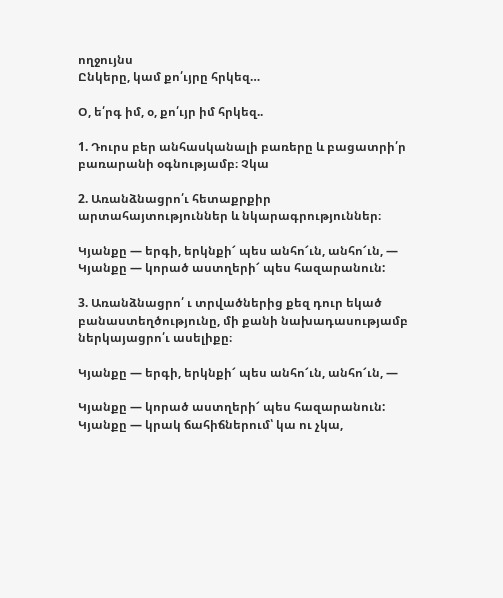ողջույնս
Ընկերը, կամ քո՛ւյրը հրկեզ…

Օ, ե՛րգ իմ, օ, քո՛ւյր իմ հրկեզ..

1. Դուրս բեր անհասկանալի բառերը և բացատրի՛ր բառարանի օգնությամբ։ Չկա

2. Առանձնացրո՛ւ հետաքրքիր արտահայտություններ և նկարագրություններ։

Կյանքը — երգի, երկնքի՜ պես անհո՜ւն, անհո՜ւն, —
Կյանքը — կորած աստղերի՜ պես հազարանուն:

3. Առանձնացրո՛ ւ տրվածներից քեզ դուր եկած բանաստեղծությունը, մի քանի նախադասությամբ ներկայացրո՛ւ ասելիքը։

Կյանքը — երգի, երկնքի՜ պես անհո՜ւն, անհո՜ւն, —

Կյանքը — կորած աստղերի՜ պես հազարանուն:
Կյանքը — կրակ ճահիճներում՝ կա ու չկա,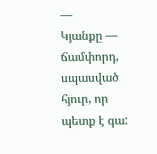—
Կյանքը — ճամփորդ, սպասված հյուր, որ պետք է գա: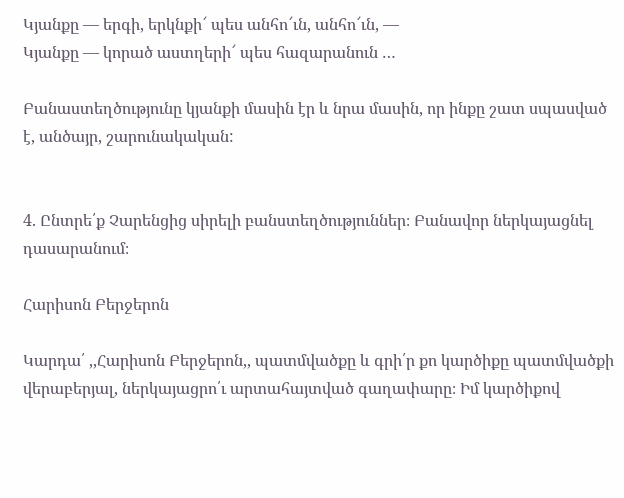Կյանքը — երգի, երկնքի՜ պես անհո՜ւն, անհո՜ւն, —
Կյանքը — կորած աստղերի՜ պես հազարանուն …

Բանաստեղծությունը կյանքի մասին էր և նրա մասին, որ ինքը շատ սպասված է, անծայր, շարունակական:


4. Ընտրե՛ք Չարենցից սիրելի բանստեղծություններ։ Բանավոր ներկայացնել դասարանում։

Հարիսոն Բերջերոն

Կարդա՛ ,,Հարիսոն Բերջերոն,, պատմվածքը և գրի՛ր քո կարծիքը պատմվածքի վերաբերյալ, ներկայացրո՛ւ արտահայտված գաղափարը։ Իմ կարծիքով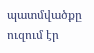պատմվածքը ուզում էր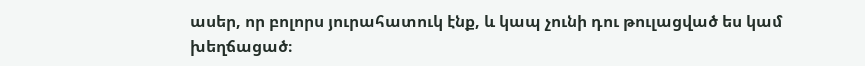ասեր, որ բոլորս յուրահատուկ էնք, և կապ չունի դու թուլացված ես կամ խեղճացած։